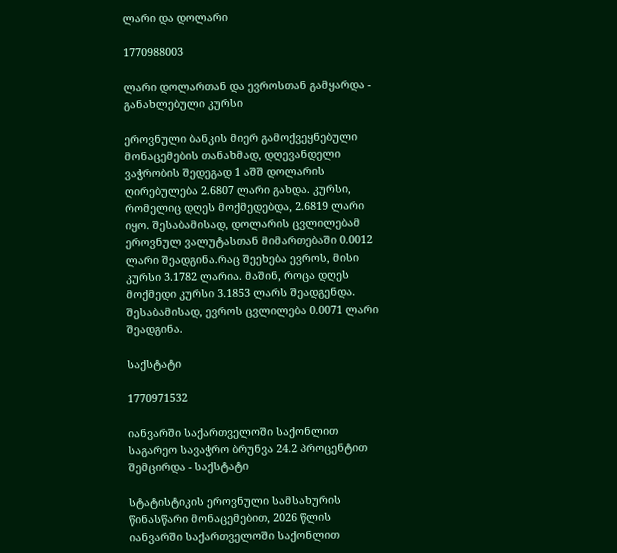ლარი და დოლარი

1770988003

ლარი დოლართან და ევროსთან გამყარდა - განახლებული კურსი

ეროვნული ბანკის მიერ გამოქვეყნებული მონაცემების თანახმად, დღევანდელი ვაჭრობის შედეგად 1 აშშ დოლარის ღირებულება 2.6807 ლარი გახდა. კურსი, რომელიც დღეს მოქმედებდა, 2.6819 ლარი იყო. შესაბამისად, დოლარის ცვლილებამ ეროვნულ ვალუტასთან მიმართებაში 0.0012 ლარი შეადგინა.რაც შეეხება ევროს, მისი კურსი 3.1782 ლარია. მაშინ, როცა დღეს მოქმედი კურსი 3.1853 ლარს შეადგენდა. შესაბამისად, ევროს ცვლილება 0.0071 ლარი შეადგინა.

საქსტატი

1770971532

იანვარში საქართველოში საქონლით საგარეო სავაჭრო ბრუნვა 24.2 პროცენტით შემცირდა - საქსტატი

სტატისტიკის ეროვნული სამსახურის წინასწარი მონაცემებით, 2026 წლის იანვარში საქართველოში საქონლით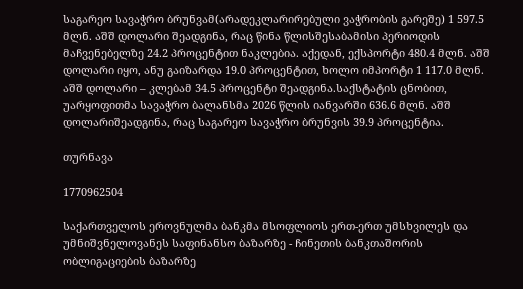საგარეო სავაჭრო ბრუნვამ(არადეკლარირებული ვაჭრობის გარეშე) 1 597.5 მლნ. აშშ დოლარი შეადგინა, რაც წინა წლისშესაბამისი პერიოდის მაჩვენებელზე 24.2 პროცენტით ნაკლებია. აქედან, ექსპორტი 480.4 მლნ. აშშ დოლარი იყო, ანუ გაიზარდა 19.0 პროცენტით, ხოლო იმპორტი 1 117.0 მლნ. აშშ დოლარი – კლებამ 34.5 პროცენტი შეადგინა.საქსტატის ცნობით, უარყოფითმა სავაჭრო ბალანსმა 2026 წლის იანვარში 636.6 მლნ. აშშ დოლარიშეადგინა, რაც საგარეო სავაჭრო ბრუნვის 39.9 პროცენტია.

თურნავა

1770962504

საქართველოს ეროვნულმა ბანკმა მსოფლიოს ერთ-ერთ უმსხვილეს და უმნიშვნელოვანეს საფინანსო ბაზარზე - ჩინეთის ბანკთაშორის ობლიგაციების ბაზარზე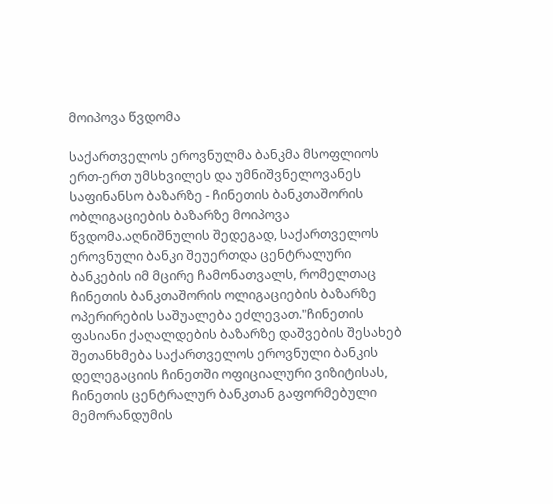მოიპოვა წვდომა

საქართველოს ეროვნულმა ბანკმა მსოფლიოს ერთ-ერთ უმსხვილეს და უმნიშვნელოვანეს საფინანსო ბაზარზე - ჩინეთის ბანკთაშორის ობლიგაციების ბაზარზე მოიპოვა წვდომა.აღნიშნულის შედეგად, საქართველოს ეროვნული ბანკი შეუერთდა ცენტრალური ბანკების იმ მცირე ჩამონათვალს, რომელთაც ჩინეთის ბანკთაშორის ოლიგაციების ბაზარზე ოპერირების საშუალება ეძლევათ."ჩინეთის ფასიანი ქაღალდების ბაზარზე დაშვების შესახებ შეთანხმება საქართველოს ეროვნული ბანკის დელეგაციის ჩინეთში ოფიციალური ვიზიტისას, ჩინეთის ცენტრალურ ბანკთან გაფორმებული მემორანდუმის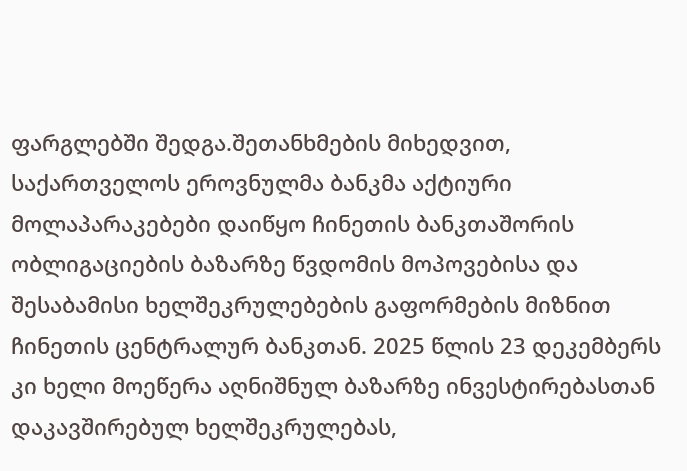ფარგლებში შედგა.შეთანხმების მიხედვით, საქართველოს ეროვნულმა ბანკმა აქტიური მოლაპარაკებები დაიწყო ჩინეთის ბანკთაშორის ობლიგაციების ბაზარზე წვდომის მოპოვებისა და შესაბამისი ხელშეკრულებების გაფორმების მიზნით ჩინეთის ცენტრალურ ბანკთან. 2025 წლის 23 დეკემბერს კი ხელი მოეწერა აღნიშნულ ბაზარზე ინვესტირებასთან დაკავშირებულ ხელშეკრულებას,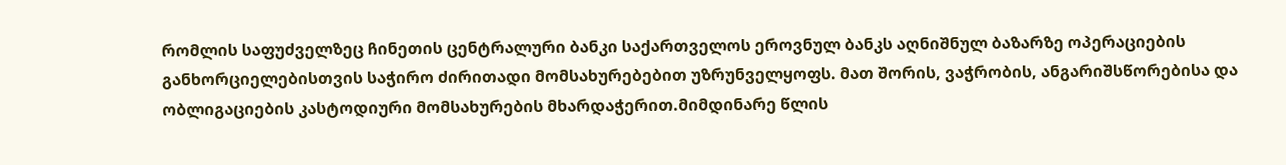რომლის საფუძველზეც ჩინეთის ცენტრალური ბანკი საქართველოს ეროვნულ ბანკს აღნიშნულ ბაზარზე ოპერაციების განხორციელებისთვის საჭირო ძირითადი მომსახურებებით უზრუნველყოფს. მათ შორის, ვაჭრობის, ანგარიშსწორებისა და ობლიგაციების კასტოდიური მომსახურების მხარდაჭერით.მიმდინარე წლის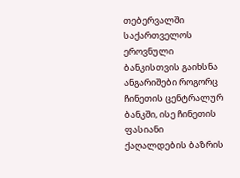თებერვალში საქართველოს ეროვნული ბანკისთვის გაიხსნა ანგარიშები როგორც ჩინეთის ცენტრალურ ბანკში, ისე ჩინეთის ფასიანი ქაღალდების ბაზრის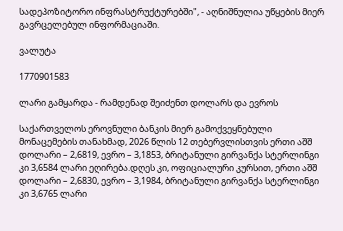სადეპოზიტორო ინფრასტრუქტურებში", - აღნიშნულია უწყების მიერ გავრცელებულ ინფორმაციაში.

ვალუტა

1770901583

ლარი გამყარდა - რამდენად შეიძენთ დოლარს და ევროს

საქართველოს ეროვნული ბანკის მიერ გამოქვეყნებული მონაცემების თანახმად, 2026 წლის 12 თებერვლისთვის ერთი აშშ დოლარი – 2,6819, ევრო – 3,1853, ბრიტანული გირვანქა სტერლინგი კი 3,6584 ლარი ეღირება.დღეს კი, ოფიციალური კურსით, ერთი აშშ დოლარი – 2,6830, ევრო – 3,1984, ბრიტანული გირვანქა სტერლინგი კი 3,6765 ლარი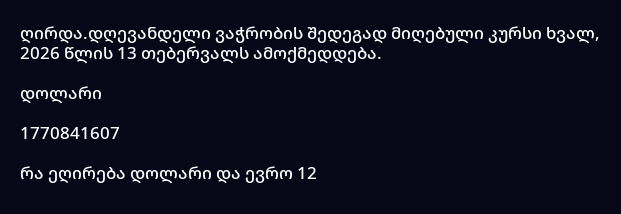ღირდა.დღევანდელი ვაჭრობის შედეგად მიღებული კურსი ხვალ, 2026 წლის 13 თებერვალს ამოქმედდება.

დოლარი

1770841607

რა ეღირება დოლარი და ევრო 12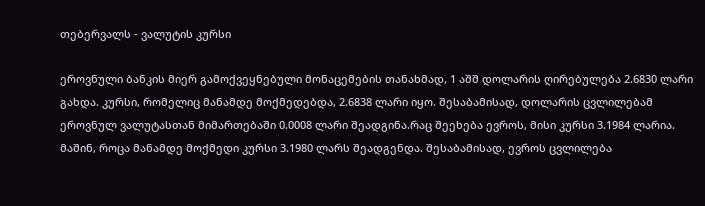თებერვალს - ვალუტის კურსი

ეროვნული ბანკის მიერ გამოქვეყნებული მონაცემების თანახმად, 1 აშშ დოლარის ღირებულება 2.6830 ლარი გახდა. კურსი, რომელიც მანამდე მოქმედებდა, 2.6838 ლარი იყო. შესაბამისად, დოლარის ცვლილებამ ეროვნულ ვალუტასთან მიმართებაში 0.0008 ლარი შეადგინა.რაც შეეხება ევროს, მისი კურსი 3.1984 ლარია. მაშინ, როცა მანამდე მოქმედი კურსი 3.1980 ლარს შეადგენდა. შესაბამისად, ევროს ცვლილება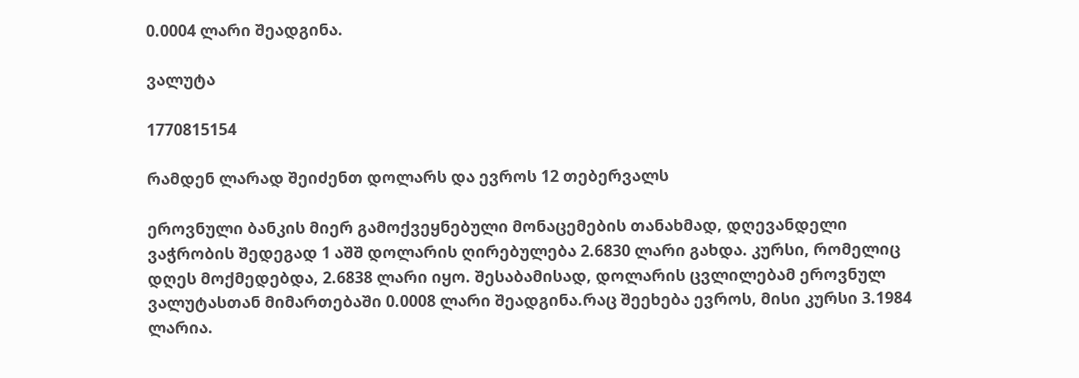0.0004 ლარი შეადგინა.

ვალუტა

1770815154

რამდენ ლარად შეიძენთ დოლარს და ევროს 12 თებერვალს

ეროვნული ბანკის მიერ გამოქვეყნებული მონაცემების თანახმად, დღევანდელი ვაჭრობის შედეგად 1 აშშ დოლარის ღირებულება 2.6830 ლარი გახდა. კურსი, რომელიც დღეს მოქმედებდა, 2.6838 ლარი იყო. შესაბამისად, დოლარის ცვლილებამ ეროვნულ ვალუტასთან მიმართებაში 0.0008 ლარი შეადგინა.რაც შეეხება ევროს, მისი კურსი 3.1984 ლარია.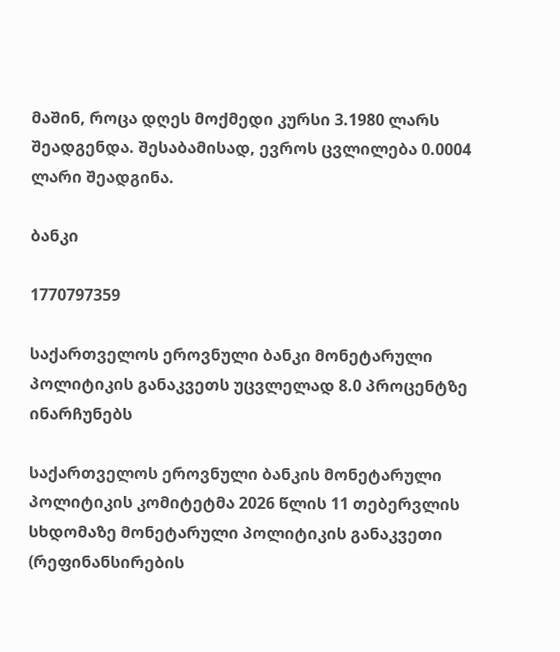მაშინ, როცა დღეს მოქმედი კურსი 3.1980 ლარს შეადგენდა. შესაბამისად, ევროს ცვლილება 0.0004 ლარი შეადგინა.

ბანკი

1770797359

საქართველოს ეროვნული ბანკი მონეტარული პოლიტიკის განაკვეთს უცვლელად 8.0 პროცენტზე ინარჩუნებს

საქართველოს ეროვნული ბანკის მონეტარული პოლიტიკის კომიტეტმა 2026 წლის 11 თებერვლის სხდომაზე მონეტარული პოლიტიკის განაკვეთი (რეფინანსირების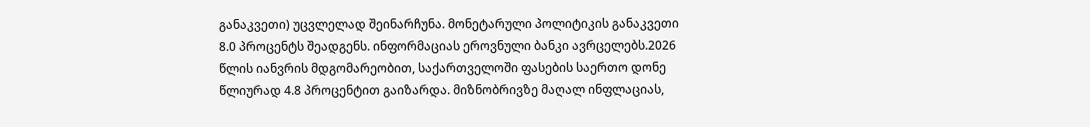განაკვეთი) უცვლელად შეინარჩუნა. მონეტარული პოლიტიკის განაკვეთი 8.0 პროცენტს შეადგენს. ინფორმაციას ეროვნული ბანკი ავრცელებს.2026 წლის იანვრის მდგომარეობით, საქართველოში ფასების საერთო დონე წლიურად 4.8 პროცენტით გაიზარდა. მიზნობრივზე მაღალ ინფლაციას,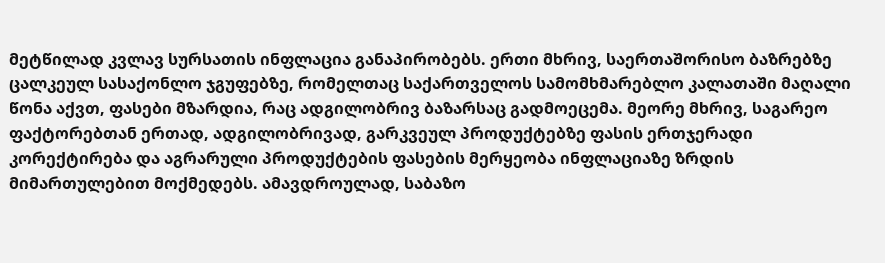მეტწილად კვლავ სურსათის ინფლაცია განაპირობებს. ერთი მხრივ, საერთაშორისო ბაზრებზე ცალკეულ სასაქონლო ჯგუფებზე, რომელთაც საქართველოს სამომხმარებლო კალათაში მაღალი წონა აქვთ, ფასები მზარდია, რაც ადგილობრივ ბაზარსაც გადმოეცემა. მეორე მხრივ, საგარეო ფაქტორებთან ერთად, ადგილობრივად, გარკვეულ პროდუქტებზე ფასის ერთჯერადი კორექტირება და აგრარული პროდუქტების ფასების მერყეობა ინფლაციაზე ზრდის მიმართულებით მოქმედებს. ამავდროულად, საბაზო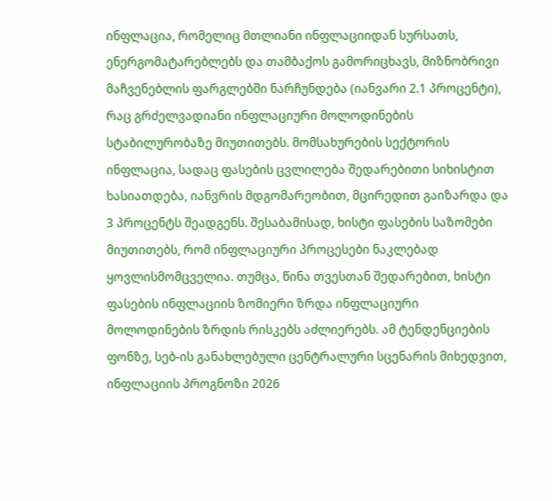ინფლაცია, რომელიც მთლიანი ინფლაციიდან სურსათს, ენერგომატარებლებს და თამბაქოს გამორიცხავს, მიზნობრივი მაჩვენებლის ფარგლებში ნარჩუნდება (იანვარი 2.1 პროცენტი), რაც გრძელვადიანი ინფლაციური მოლოდინების სტაბილურობაზე მიუთითებს. მომსახურების სექტორის ინფლაცია, სადაც ფასების ცვლილება შედარებითი სიხისტით ხასიათდება, იანვრის მდგომარეობით, მცირედით გაიზარდა და 3 პროცენტს შეადგენს. შესაბამისად, ხისტი ფასების საზომები მიუთითებს, რომ ინფლაციური პროცესები ნაკლებად ყოვლისმომცველია. თუმცა, წინა თვესთან შედარებით, ხისტი ფასების ინფლაციის ზომიერი ზრდა ინფლაციური მოლოდინების ზრდის რისკებს აძლიერებს. ამ ტენდენციების ფონზე, სებ-ის განახლებული ცენტრალური სცენარის მიხედვით, ინფლაციის პროგნოზი 2026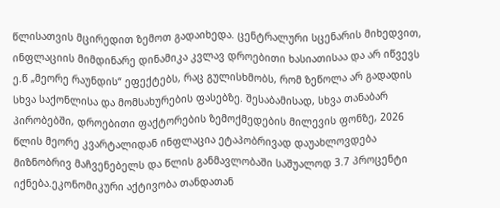წლისათვის მცირედით ზემოთ გადაიხედა. ცენტრალური სცენარის მიხედვით, ინფლაციის მიმდინარე დინამიკა კვლავ დროებითი ხასიათისაა და არ იწვევს ე.წ „მეორე რაუნდის“ ეფექტებს, რაც გულისხმობს, რომ ზეწოლა არ გადადის სხვა საქონლისა და მომსახურების ფასებზე. შესაბამისად, სხვა თანაბარ პირობებში, დროებითი ფაქტორების ზემოქმედების მილევის ფონზე, 2026 წლის მეორე კვარტალიდან ინფლაცია ეტაპობრივად დაუახლოვდება მიზნობრივ მაჩვენებელს და წლის განმავლობაში საშუალოდ 3.7 პროცენტი იქნება.ეკონომიკური აქტივობა თანდათან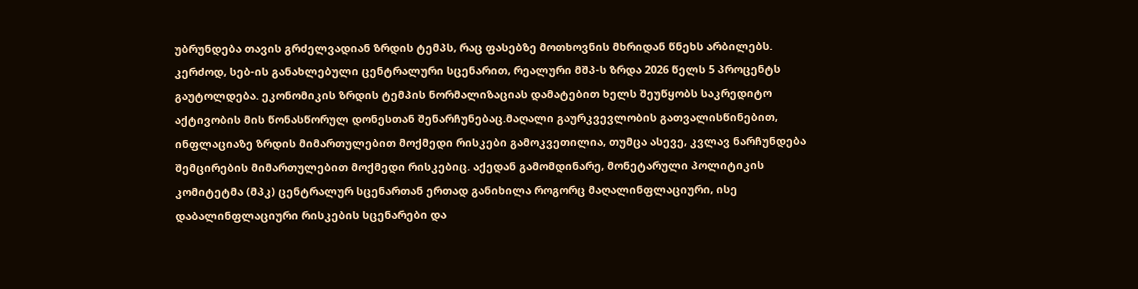უბრუნდება თავის გრძელვადიან ზრდის ტემპს, რაც ფასებზე მოთხოვნის მხრიდან წნეხს არბილებს. კერძოდ, სებ-ის განახლებული ცენტრალური სცენარით, რეალური მშპ-ს ზრდა 2026 წელს 5 პროცენტს გაუტოლდება. ეკონომიკის ზრდის ტემპის ნორმალიზაციას დამატებით ხელს შეუწყობს საკრედიტო აქტივობის მის წონასწორულ დონესთან შენარჩუნებაც.მაღალი გაურკვევლობის გათვალისწინებით, ინფლაციაზე ზრდის მიმართულებით მოქმედი რისკები გამოკვეთილია, თუმცა ასევე, კვლავ ნარჩუნდება შემცირების მიმართულებით მოქმედი რისკებიც. აქედან გამომდინარე, მონეტარული პოლიტიკის კომიტეტმა (მპკ) ცენტრალურ სცენართან ერთად განიხილა როგორც მაღალინფლაციური, ისე დაბალინფლაციური რისკების სცენარები და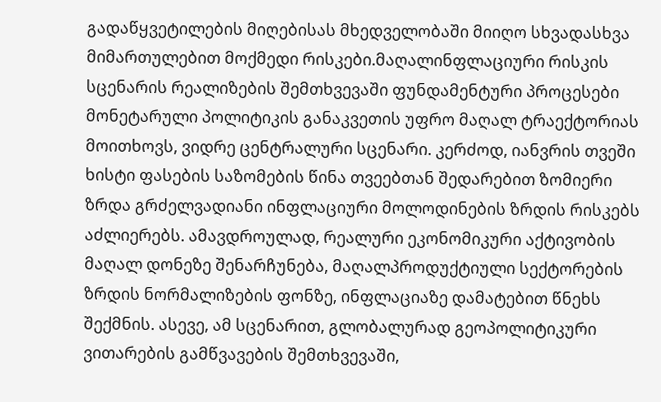გადაწყვეტილების მიღებისას მხედველობაში მიიღო სხვადასხვა მიმართულებით მოქმედი რისკები.მაღალინფლაციური რისკის სცენარის რეალიზების შემთხვევაში ფუნდამენტური პროცესები მონეტარული პოლიტიკის განაკვეთის უფრო მაღალ ტრაექტორიას მოითხოვს, ვიდრე ცენტრალური სცენარი. კერძოდ, იანვრის თვეში ხისტი ფასების საზომების წინა თვეებთან შედარებით ზომიერი ზრდა გრძელვადიანი ინფლაციური მოლოდინების ზრდის რისკებს აძლიერებს. ამავდროულად, რეალური ეკონომიკური აქტივობის მაღალ დონეზე შენარჩუნება, მაღალპროდუქტიული სექტორების ზრდის ნორმალიზების ფონზე, ინფლაციაზე დამატებით წნეხს შექმნის. ასევე, ამ სცენარით, გლობალურად გეოპოლიტიკური ვითარების გამწვავების შემთხვევაში,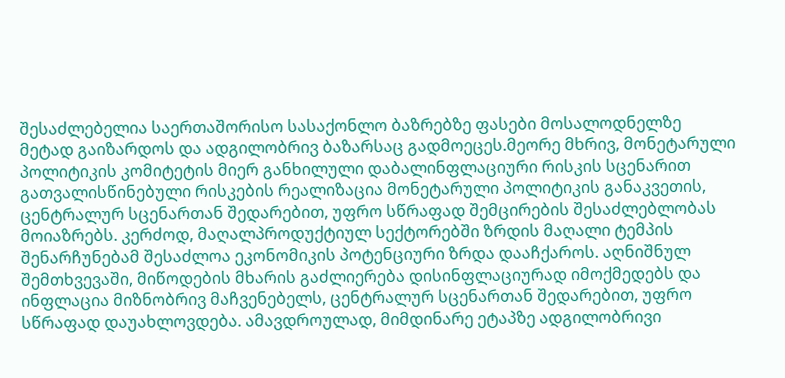შესაძლებელია საერთაშორისო სასაქონლო ბაზრებზე ფასები მოსალოდნელზე მეტად გაიზარდოს და ადგილობრივ ბაზარსაც გადმოეცეს.მეორე მხრივ, მონეტარული პოლიტიკის კომიტეტის მიერ განხილული დაბალინფლაციური რისკის სცენარით გათვალისწინებული რისკების რეალიზაცია მონეტარული პოლიტიკის განაკვეთის, ცენტრალურ სცენართან შედარებით, უფრო სწრაფად შემცირების შესაძლებლობას მოიაზრებს. კერძოდ, მაღალპროდუქტიულ სექტორებში ზრდის მაღალი ტემპის შენარჩუნებამ შესაძლოა ეკონომიკის პოტენციური ზრდა დააჩქაროს. აღნიშნულ შემთხვევაში, მიწოდების მხარის გაძლიერება დისინფლაციურად იმოქმედებს და ინფლაცია მიზნობრივ მაჩვენებელს, ცენტრალურ სცენართან შედარებით, უფრო სწრაფად დაუახლოვდება. ამავდროულად, მიმდინარე ეტაპზე ადგილობრივი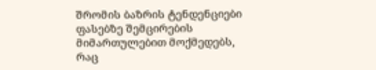შრომის ბაზრის ტენდენციები ფასებზე შემცირების მიმართულებით მოქმედებს, რაც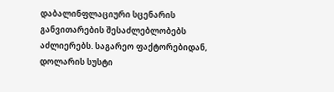დაბალინფლაციური სცენარის განვითარების შესაძლებლობებს აძლიერებს. საგარეო ფაქტორებიდან, დოლარის სუსტი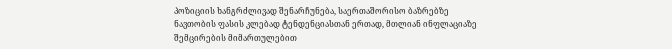პოზიციის ხანგრძლივად შენარჩუნება, საერთაშორისო ბაზრებზე ნავთობის ფასის კლებად ტენდენციასთან ერთად, მთლიან ინფლაციაზე შემცირების მიმართულებით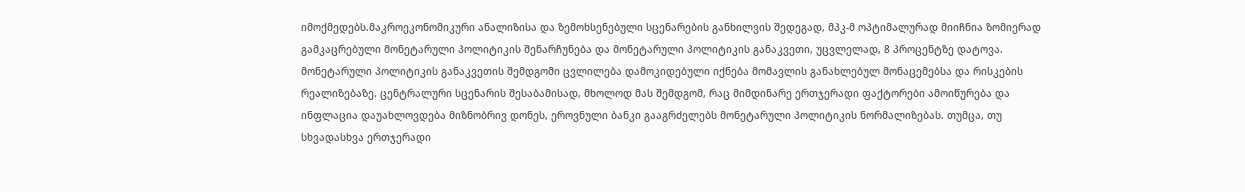იმოქმედებს.მაკროეკონომიკური ანალიზისა და ზემოხსენებული სცენარების განხილვის შედეგად, მპკ-მ ოპტიმალურად მიიჩნია ზომიერად გამკაცრებული მონეტარული პოლიტიკის შენარჩუნება და მონეტარული პოლიტიკის განაკვეთი, უცვლელად, 8 პროცენტზე დატოვა. მონეტარული პოლიტიკის განაკვეთის შემდგომი ცვლილება დამოკიდებული იქნება მომავლის განახლებულ მონაცემებსა და რისკების რეალიზებაზე. ცენტრალური სცენარის შესაბამისად, მხოლოდ მას შემდგომ, რაც მიმდინარე ერთჯერადი ფაქტორები ამოიწურება და ინფლაცია დაუახლოვდება მიზნობრივ დონეს, ეროვნული ბანკი გააგრძელებს მონეტარული პოლიტიკის ნორმალიზებას. თუმცა, თუ სხვადასხვა ერთჯერადი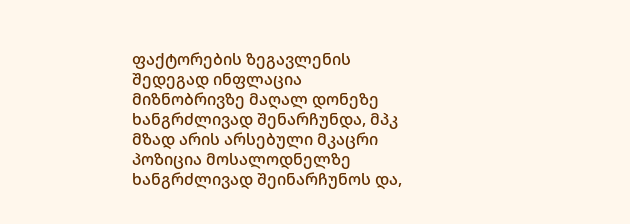ფაქტორების ზეგავლენის შედეგად ინფლაცია მიზნობრივზე მაღალ დონეზე ხანგრძლივად შენარჩუნდა, მპკ მზად არის არსებული მკაცრი პოზიცია მოსალოდნელზე ხანგრძლივად შეინარჩუნოს და,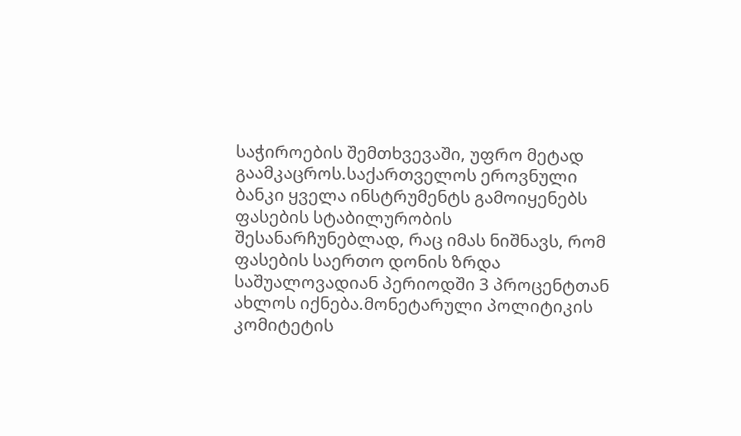საჭიროების შემთხვევაში, უფრო მეტად გაამკაცროს.საქართველოს ეროვნული ბანკი ყველა ინსტრუმენტს გამოიყენებს ფასების სტაბილურობის შესანარჩუნებლად, რაც იმას ნიშნავს, რომ ფასების საერთო დონის ზრდა საშუალოვადიან პერიოდში 3 პროცენტთან ახლოს იქნება.მონეტარული პოლიტიკის კომიტეტის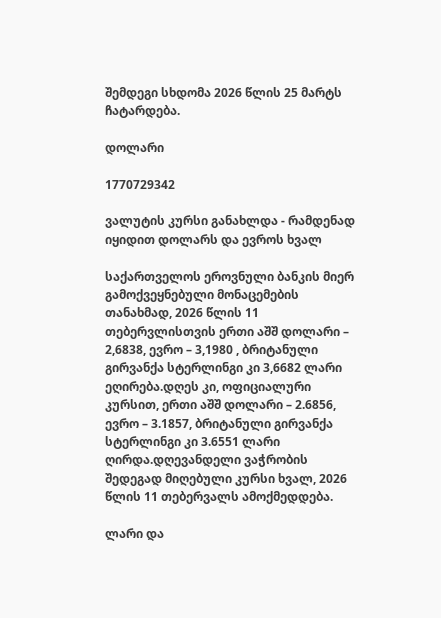შემდეგი სხდომა 2026 წლის 25 მარტს ჩატარდება.

დოლარი

1770729342

ვალუტის კურსი განახლდა - რამდენად იყიდით დოლარს და ევროს ხვალ

საქართველოს ეროვნული ბანკის მიერ გამოქვეყნებული მონაცემების თანახმად, 2026 წლის 11 თებერვლისთვის ერთი აშშ დოლარი – 2,6838, ევრო – 3,1980 , ბრიტანული გირვანქა სტერლინგი კი 3,6682 ლარი ეღირება.დღეს კი, ოფიციალური კურსით, ერთი აშშ დოლარი – 2.6856, ევრო – 3.1857, ბრიტანული გირვანქა სტერლინგი კი 3.6551 ლარი ღირდა.დღევანდელი ვაჭრობის შედეგად მიღებული კურსი ხვალ, 2026 წლის 11 თებერვალს ამოქმედდება.

ლარი და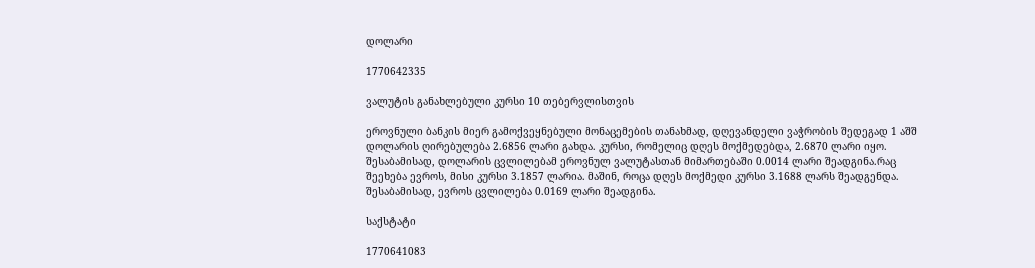დოლარი

1770642335

ვალუტის განახლებული კურსი 10 თებერვლისთვის

ეროვნული ბანკის მიერ გამოქვეყნებული მონაცემების თანახმად, დღევანდელი ვაჭრობის შედეგად 1 აშშ დოლარის ღირებულება 2.6856 ლარი გახდა. კურსი, რომელიც დღეს მოქმედებდა, 2.6870 ლარი იყო. შესაბამისად, დოლარის ცვლილებამ ეროვნულ ვალუტასთან მიმართებაში 0.0014 ლარი შეადგინა.რაც შეეხება ევროს, მისი კურსი 3.1857 ლარია. მაშინ, როცა დღეს მოქმედი კურსი 3.1688 ლარს შეადგენდა. შესაბამისად, ევროს ცვლილება 0.0169 ლარი შეადგინა.

საქსტატი

1770641083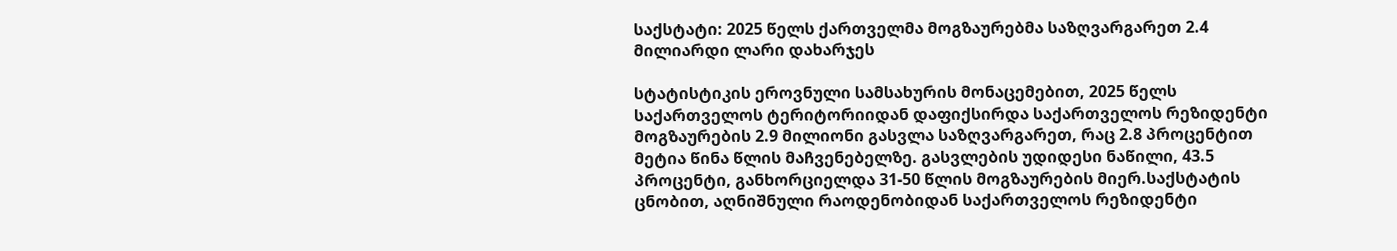საქსტატი: 2025 წელს ქართველმა მოგზაურებმა საზღვარგარეთ 2.4 მილიარდი ლარი დახარჯეს

სტატისტიკის ეროვნული სამსახურის მონაცემებით, 2025 წელს საქართველოს ტერიტორიიდან დაფიქსირდა საქართველოს რეზიდენტი მოგზაურების 2.9 მილიონი გასვლა საზღვარგარეთ, რაც 2.8 პროცენტით მეტია წინა წლის მაჩვენებელზე. გასვლების უდიდესი ნაწილი, 43.5 პროცენტი, განხორციელდა 31-50 წლის მოგზაურების მიერ.საქსტატის ცნობით, აღნიშნული რაოდენობიდან საქართველოს რეზიდენტი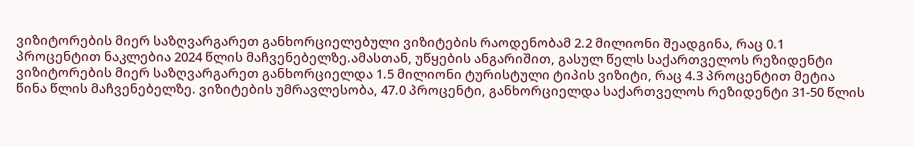ვიზიტორების მიერ საზღვარგარეთ განხორციელებული ვიზიტების რაოდენობამ 2.2 მილიონი შეადგინა, რაც 0.1 პროცენტით ნაკლებია 2024 წლის მაჩვენებელზე.ამასთან, უწყების ანგარიშით, გასულ წელს საქართველოს რეზიდენტი ვიზიტორების მიერ საზღვარგარეთ განხორციელდა 1.5 მილიონი ტურისტული ტიპის ვიზიტი, რაც 4.3 პროცენტით მეტია წინა წლის მაჩვენებელზე. ვიზიტების უმრავლესობა, 47.0 პროცენტი, განხორციელდა საქართველოს რეზიდენტი 31-50 წლის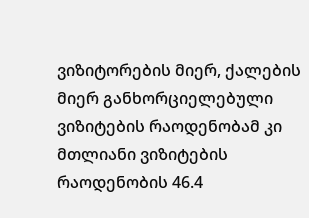ვიზიტორების მიერ, ქალების მიერ განხორციელებული ვიზიტების რაოდენობამ კი მთლიანი ვიზიტების რაოდენობის 46.4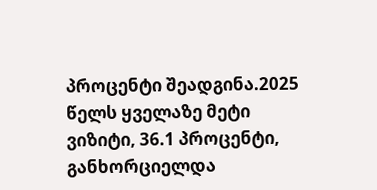პროცენტი შეადგინა.2025 წელს ყველაზე მეტი ვიზიტი, 36.1 პროცენტი, განხორციელდა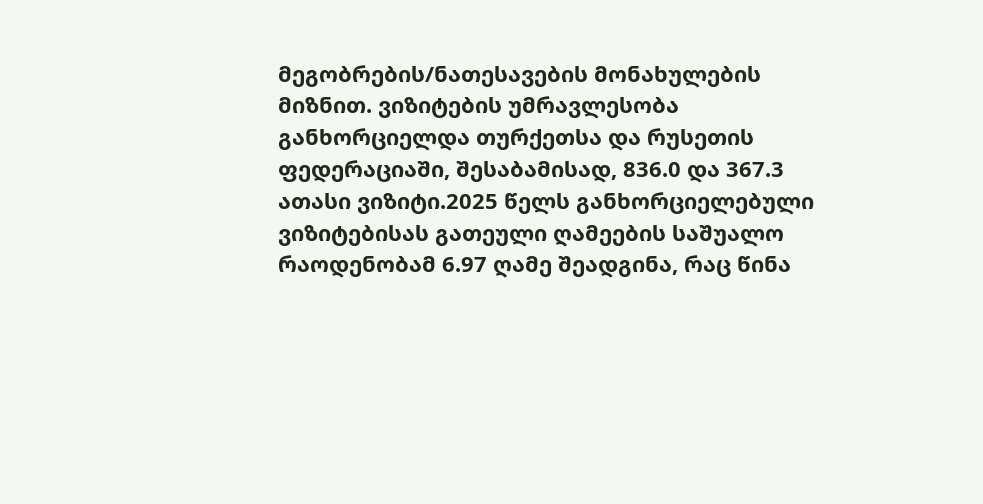მეგობრების/ნათესავების მონახულების მიზნით. ვიზიტების უმრავლესობა განხორციელდა თურქეთსა და რუსეთის ფედერაციაში, შესაბამისად, 836.0 და 367.3 ათასი ვიზიტი.2025 წელს განხორციელებული ვიზიტებისას გათეული ღამეების საშუალო რაოდენობამ 6.97 ღამე შეადგინა, რაც წინა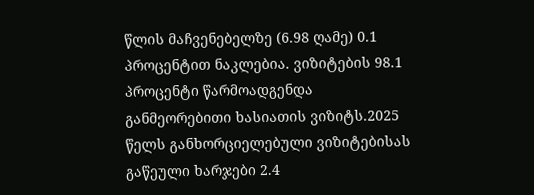წლის მაჩვენებელზე (6.98 ღამე) 0.1 პროცენტით ნაკლებია. ვიზიტების 98.1 პროცენტი წარმოადგენდა განმეორებითი ხასიათის ვიზიტს.2025 წელს განხორციელებული ვიზიტებისას გაწეული ხარჯები 2.4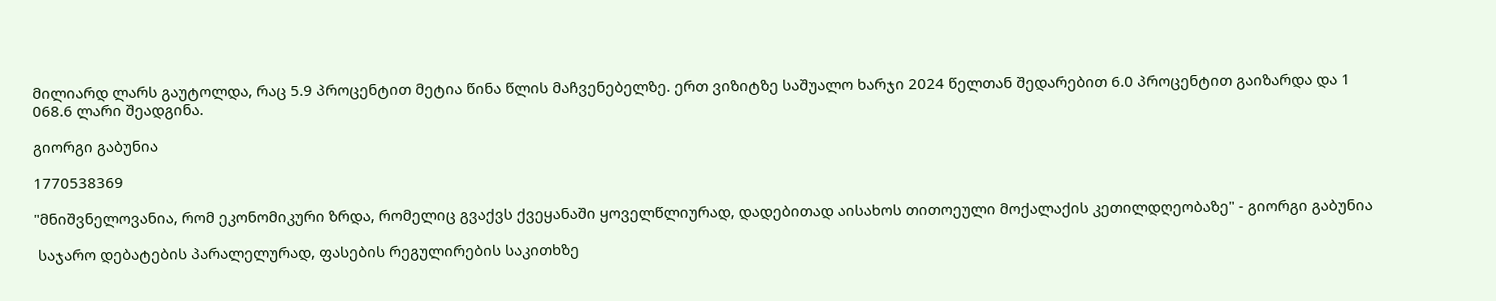მილიარდ ლარს გაუტოლდა, რაც 5.9 პროცენტით მეტია წინა წლის მაჩვენებელზე. ერთ ვიზიტზე საშუალო ხარჯი 2024 წელთან შედარებით 6.0 პროცენტით გაიზარდა და 1 068.6 ლარი შეადგინა.

გიორგი გაბუნია

1770538369

"მნიშვნელოვანია, რომ ეკონომიკური ზრდა, რომელიც გვაქვს ქვეყანაში ყოველწლიურად, დადებითად აისახოს თითოეული მოქალაქის კეთილდღეობაზე" - გიორგი გაბუნია

 საჯარო დებატების პარალელურად, ფასების რეგულირების საკითხზე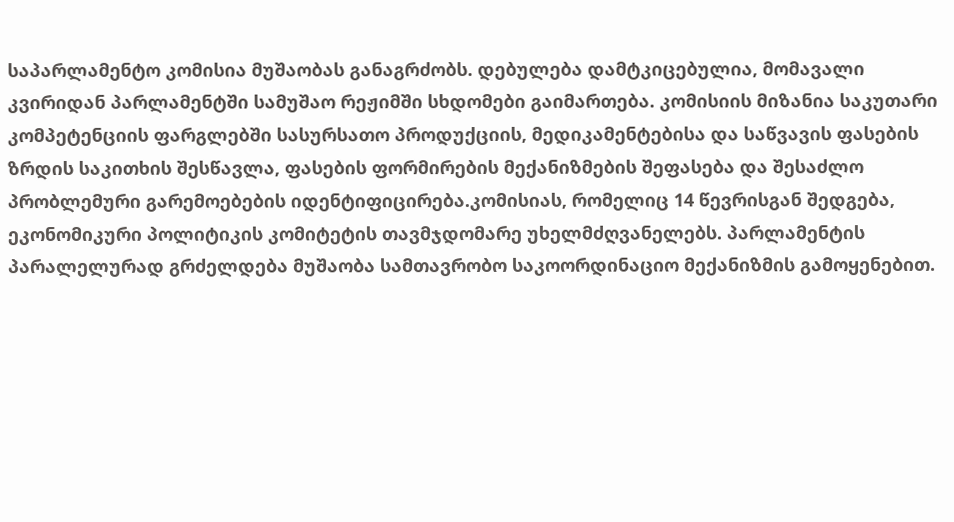საპარლამენტო კომისია მუშაობას განაგრძობს. დებულება დამტკიცებულია, მომავალი კვირიდან პარლამენტში სამუშაო რეჟიმში სხდომები გაიმართება. კომისიის მიზანია საკუთარი კომპეტენციის ფარგლებში სასურსათო პროდუქციის, მედიკამენტებისა და საწვავის ფასების ზრდის საკითხის შესწავლა, ფასების ფორმირების მექანიზმების შეფასება და შესაძლო პრობლემური გარემოებების იდენტიფიცირება.კომისიას, რომელიც 14 წევრისგან შედგება, ეკონომიკური პოლიტიკის კომიტეტის თავმჯდომარე უხელმძღვანელებს. პარლამენტის პარალელურად გრძელდება მუშაობა სამთავრობო საკოორდინაციო მექანიზმის გამოყენებით.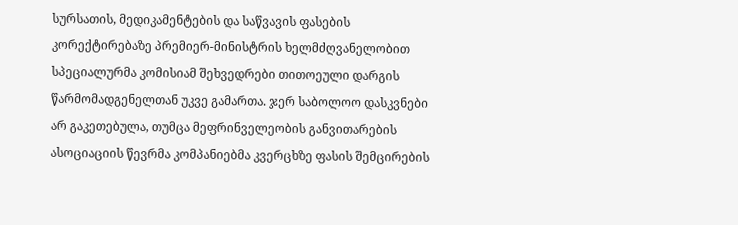სურსათის, მედიკამენტების და საწვავის ფასების კორექტირებაზე პრემიერ-მინისტრის ხელმძღვანელობით სპეციალურმა კომისიამ შეხვედრები თითოეული დარგის წარმომადგენელთან უკვე გამართა. ჯერ საბოლოო დასკვნები არ გაკეთებულა, თუმცა მეფრინველეობის განვითარების ასოციაციის წევრმა კომპანიებმა კვერცხზე ფასის შემცირების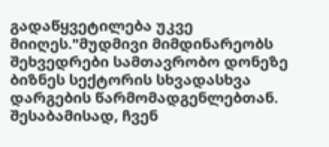გადაწყვეტილება უკვე მიიღეს."მუდმივი მიმდინარეობს შეხვედრები სამთავრობო დონეზე ბიზნეს სექტორის სხვადასხვა დარგების წარმომადგენლებთან. შესაბამისად, ჩვენ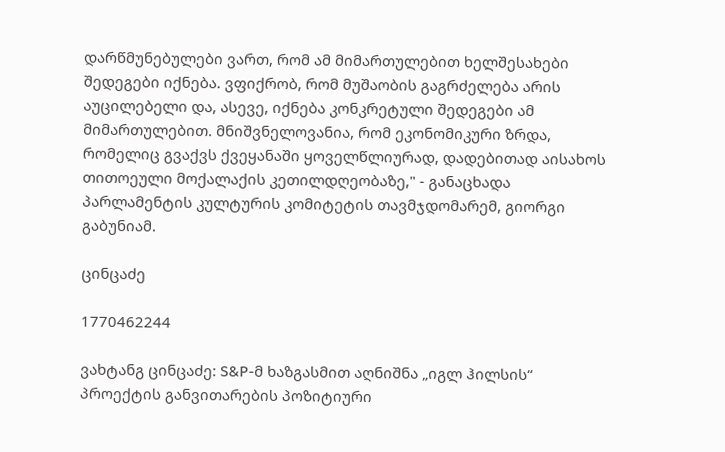დარწმუნებულები ვართ, რომ ამ მიმართულებით ხელშესახები შედეგები იქნება. ვფიქრობ, რომ მუშაობის გაგრძელება არის აუცილებელი და, ასევე, იქნება კონკრეტული შედეგები ამ მიმართულებით. მნიშვნელოვანია, რომ ეკონომიკური ზრდა, რომელიც გვაქვს ქვეყანაში ყოველწლიურად, დადებითად აისახოს თითოეული მოქალაქის კეთილდღეობაზე," - განაცხადა პარლამენტის კულტურის კომიტეტის თავმჯდომარემ, გიორგი გაბუნიამ.

ცინცაძე

1770462244

ვახტანგ ცინცაძე: S&P-მ ხაზგასმით აღნიშნა „იგლ ჰილსის“ პროექტის განვითარების პოზიტიური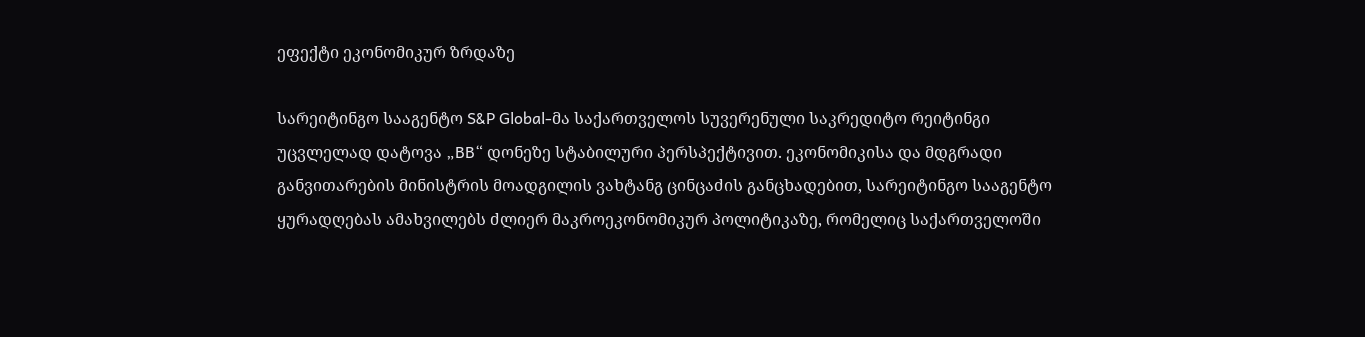ეფექტი ეკონომიკურ ზრდაზე

სარეიტინგო სააგენტო S&P Global-მა საქართველოს სუვერენული საკრედიტო რეიტინგი უცვლელად დატოვა „BB“ დონეზე სტაბილური პერსპექტივით. ეკონომიკისა და მდგრადი განვითარების მინისტრის მოადგილის ვახტანგ ცინცაძის განცხადებით, სარეიტინგო სააგენტო ყურადღებას ამახვილებს ძლიერ მაკროეკონომიკურ პოლიტიკაზე, რომელიც საქართველოში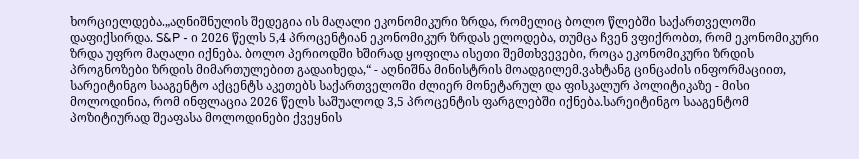ხორციელდება.„აღნიშნულის შედეგია ის მაღალი ეკონომიკური ზრდა, რომელიც ბოლო წლებში საქართველოში დაფიქსირდა. S&P - ი 2026 წელს 5,4 პროცენტიან ეკონომიკურ ზრდას ელოდება, თუმცა ჩვენ ვფიქრობთ, რომ ეკონომიკური ზრდა უფრო მაღალი იქნება. ბოლო პერიოდში ხშირად ყოფილა ისეთი შემთხვევები, როცა ეკონომიკური ზრდის პროგნოზები ზრდის მიმართულებით გადაიხედა,“ - აღნიშნა მინისტრის მოადგილემ.ვახტანგ ცინცაძის ინფორმაციით, სარეიტინგო სააგენტო აქცენტს აკეთებს საქართველოში ძლიერ მონეტარულ და ფისკალურ პოლიტიკაზე - მისი მოლოდინია, რომ ინფლაცია 2026 წელს საშუალოდ 3,5 პროცენტის ფარგლებში იქნება.სარეიტინგო სააგენტომ პოზიტიურად შეაფასა მოლოდინები ქვეყნის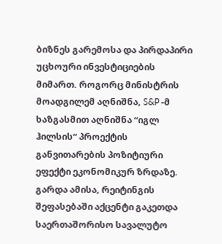ბიზნეს გარემოსა და პირდაპირი უცხოური ინვესტიციების მიმართ. როგორც მინისტრის მოადგილემ აღნიშნა, S&P -მ ხაზგასმით აღნიშნა “იგლ ჰილსის“ პროექტის განვითარების პოზიტიური ეფექტი ეკონომიკურ ზრდაზე. გარდა ამისა, რეიტინგის შეფასებაში აქცენტი გაკეთდა საერთაშორისო სავალუტო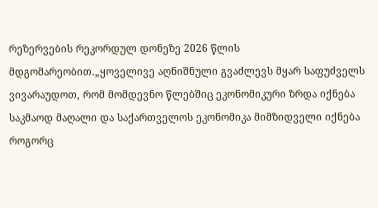რეზერვების რეკორდულ დონეზე 2026 წლის მდგომარეობით.„ყოველივე აღნიშნული გვაძლევს მყარ საფუძველს ვივარაუდოთ, რომ მომდევნო წლებშიც ეკონომიკური ზრდა იქნება საკმაოდ მაღალი და საქართველოს ეკონომიკა მიმზიდველი იქნება როგორც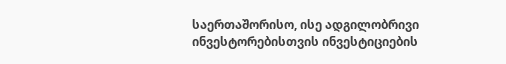საერთაშორისო, ისე ადგილობრივი ინვესტორებისთვის ინვესტიციების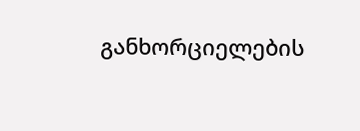განხორციელების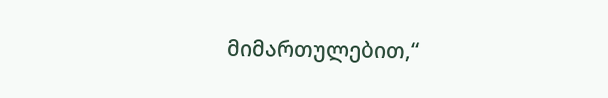მიმართულებით,“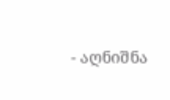- აღნიშნა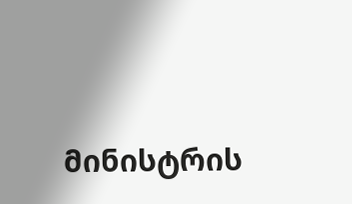მინისტრის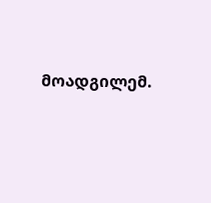მოადგილემ.